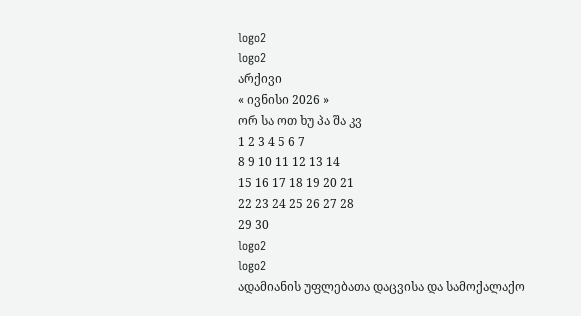logo2
logo2
არქივი
« ივნისი 2026 »
ორ სა ოთ ხუ პა შა კვ
1 2 3 4 5 6 7
8 9 10 11 12 13 14
15 16 17 18 19 20 21
22 23 24 25 26 27 28
29 30
logo2
logo2
ადამიანის უფლებათა დაცვისა და სამოქალაქო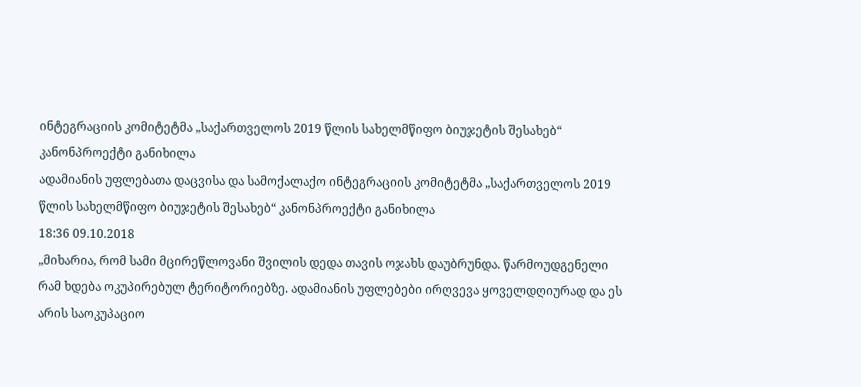ინტეგრაციის კომიტეტმა „საქართველოს 2019 წლის სახელმწიფო ბიუჯეტის შესახებ“ კანონპროექტი განიხილა
ადამიანის უფლებათა დაცვისა და სამოქალაქო ინტეგრაციის კომიტეტმა „საქართველოს 2019 წლის სახელმწიფო ბიუჯეტის შესახებ“ კანონპროექტი განიხილა
18:36 09.10.2018
„მიხარია, რომ სამი მცირეწლოვანი შვილის დედა თავის ოჯახს დაუბრუნდა. წარმოუდგენელი რამ ხდება ოკუპირებულ ტერიტორიებზე. ადამიანის უფლებები ირღვევა ყოველდღიურად და ეს არის საოკუპაციო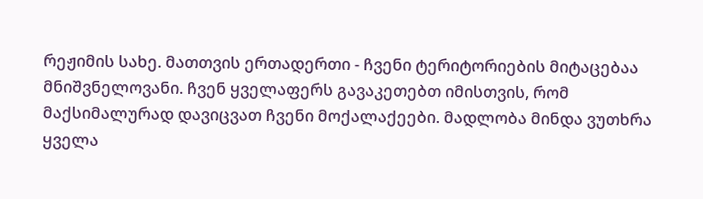რეჟიმის სახე. მათთვის ერთადერთი - ჩვენი ტერიტორიების მიტაცებაა მნიშვნელოვანი. ჩვენ ყველაფერს გავაკეთებთ იმისთვის, რომ მაქსიმალურად დავიცვათ ჩვენი მოქალაქეები. მადლობა მინდა ვუთხრა ყველა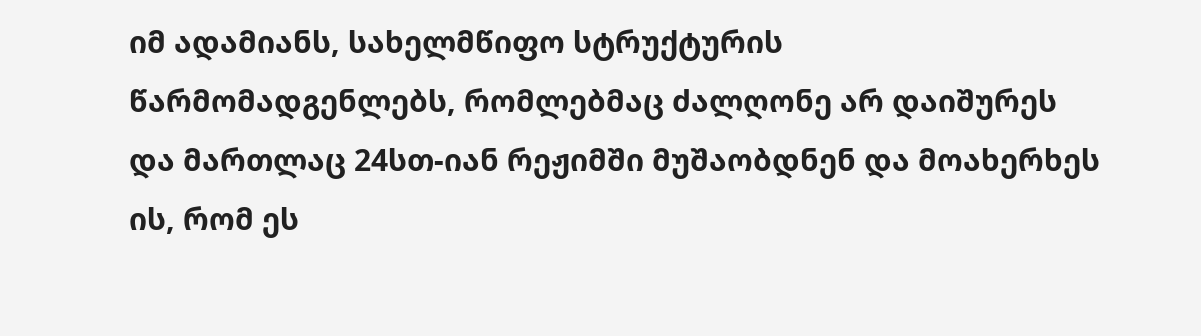იმ ადამიანს, სახელმწიფო სტრუქტურის წარმომადგენლებს, რომლებმაც ძალღონე არ დაიშურეს და მართლაც 24სთ-იან რეჟიმში მუშაობდნენ და მოახერხეს ის, რომ ეს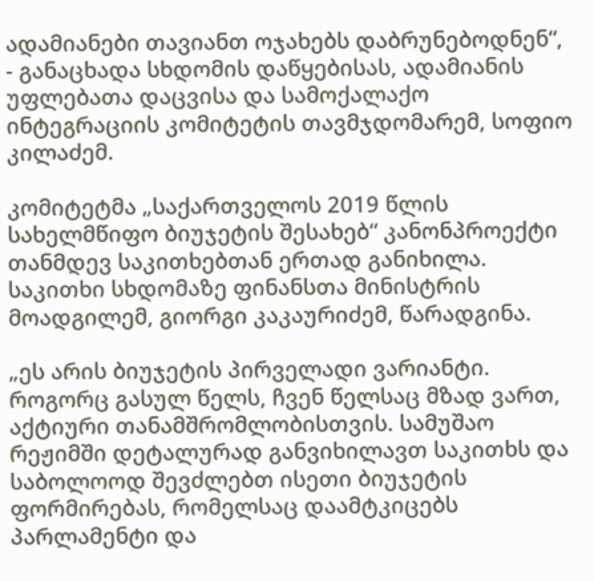ადამიანები თავიანთ ოჯახებს დაბრუნებოდნენ“, - განაცხადა სხდომის დაწყებისას, ადამიანის უფლებათა დაცვისა და სამოქალაქო ინტეგრაციის კომიტეტის თავმჯდომარემ, სოფიო კილაძემ.

კომიტეტმა „საქართველოს 2019 წლის სახელმწიფო ბიუჯეტის შესახებ“ კანონპროექტი თანმდევ საკითხებთან ერთად განიხილა. საკითხი სხდომაზე ფინანსთა მინისტრის მოადგილემ, გიორგი კაკაურიძემ, წარადგინა.

„ეს არის ბიუჯეტის პირველადი ვარიანტი. როგორც გასულ წელს, ჩვენ წელსაც მზად ვართ, აქტიური თანამშრომლობისთვის. სამუშაო რეჟიმში დეტალურად განვიხილავთ საკითხს და საბოლოოდ შევძლებთ ისეთი ბიუჯეტის ფორმირებას, რომელსაც დაამტკიცებს პარლამენტი და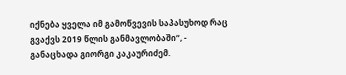იქნება ყველა იმ გამოწვევის საპასუხოდ რაც გვაქვს 2019 წლის განმავლობაში“, - განაცხადა გიორგი კაკაურიძემ.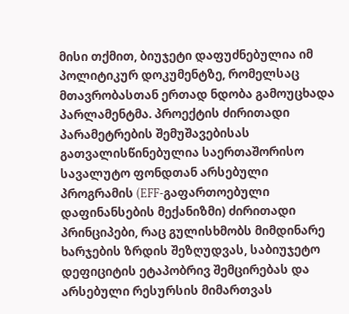მისი თქმით, ბიუჯეტი დაფუძნებულია იმ პოლიტიკურ დოკუმენტზე, რომელსაც მთავრობასთან ერთად ნდობა გამოუცხადა პარლამენტმა. პროექტის ძირითადი პარამეტრების შემუშავებისას გათვალისწინებულია საერთაშორისო სავალუტო ფონდთან არსებული პროგრამის (EFF-გაფართოებული დაფინანსების მექანიზმი) ძირითადი პრინციპები, რაც გულისხმობს მიმდინარე ხარჯების ზრდის შეზღუდვას, საბიუჯეტო დეფიციტის ეტაპობრივ შემცირებას და არსებული რესურსის მიმართვას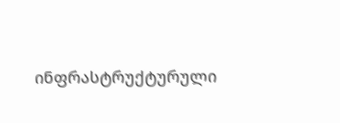ინფრასტრუქტურული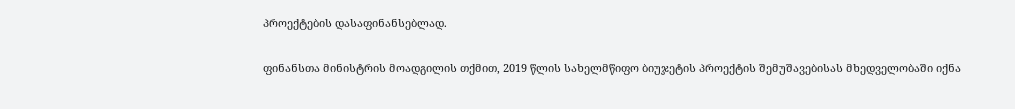პროექტების დასაფინანსებლად.

ფინანსთა მინისტრის მოადგილის თქმით, 2019 წლის სახელმწიფო ბიუჯეტის პროექტის შემუშავებისას მხედველობაში იქნა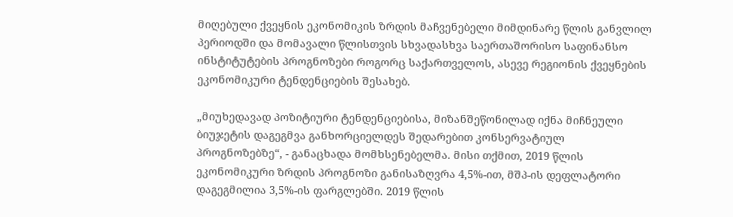მიღებული ქვეყნის ეკონომიკის ზრდის მაჩვენებელი მიმდინარე წლის განვლილ პერიოდში და მომავალი წლისთვის სხვადასხვა საერთაშორისო საფინანსო ინსტიტუტების პროგნოზები როგორც საქართველოს, ასევე რეგიონის ქვეყნების ეკონომიკური ტენდენციების შესახებ.

„მიუხედავად პოზიტიური ტენდენციებისა, მიზანშეწონილად იქნა მიჩნეული ბიუჯეტის დაგეგმვა განხორციელდეს შედარებით კონსერვატიულ პროგნოზებზე“, - განაცხადა მომხსენებელმა. მისი თქმით, 2019 წლის ეკონომიკური ზრდის პროგნოზი განისაზღვრა 4,5%-ით, მშპ-ის დეფლატორი დაგეგმილია 3,5%-ის ფარგლებში. 2019 წლის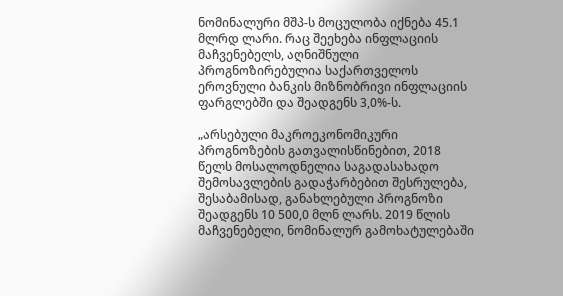ნომინალური მშპ-ს მოცულობა იქნება 45.1 მლრდ ლარი. რაც შეეხება ინფლაციის მაჩვენებელს, აღნიშნული პროგნოზირებულია საქართველოს ეროვნული ბანკის მიზნობრივი ინფლაციის ფარგლებში და შეადგენს 3,0%-ს.

„არსებული მაკროეკონომიკური პროგნოზების გათვალისწინებით, 2018 წელს მოსალოდნელია საგადასახადო შემოსავლების გადაჭარბებით შესრულება, შესაბამისად, განახლებული პროგნოზი შეადგენს 10 500,0 მლნ ლარს. 2019 წლის მაჩვენებელი, ნომინალურ გამოხატულებაში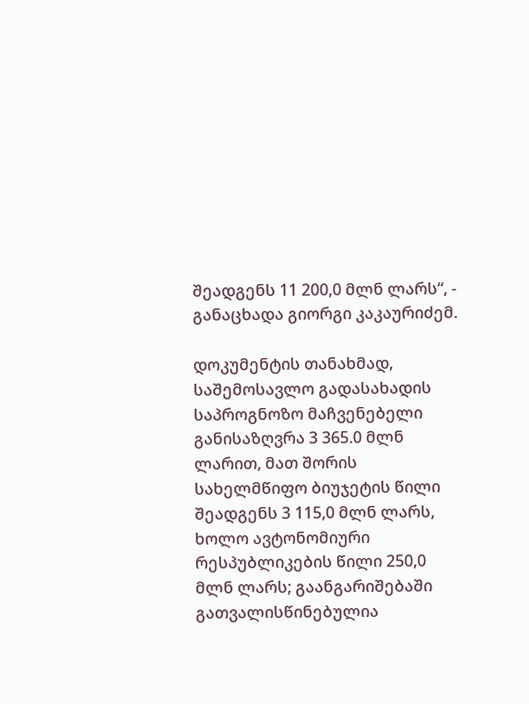შეადგენს 11 200,0 მლნ ლარს“, - განაცხადა გიორგი კაკაურიძემ.

დოკუმენტის თანახმად, საშემოსავლო გადასახადის საპროგნოზო მაჩვენებელი განისაზღვრა 3 365.0 მლნ ლარით, მათ შორის სახელმწიფო ბიუჯეტის წილი შეადგენს 3 115,0 მლნ ლარს, ხოლო ავტონომიური რესპუბლიკების წილი 250,0 მლნ ლარს; გაანგარიშებაში გათვალისწინებულია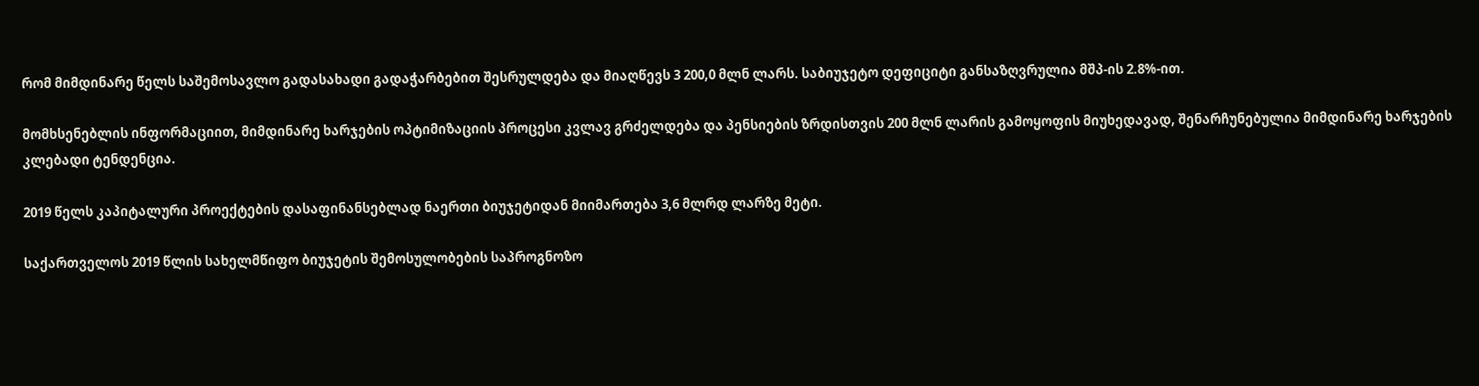რომ მიმდინარე წელს საშემოსავლო გადასახადი გადაჭარბებით შესრულდება და მიაღწევს 3 200,0 მლნ ლარს. საბიუჯეტო დეფიციტი განსაზღვრულია მშპ-ის 2.8%-ით.

მომხსენებლის ინფორმაციით, მიმდინარე ხარჯების ოპტიმიზაციის პროცესი კვლავ გრძელდება და პენსიების ზრდისთვის 200 მლნ ლარის გამოყოფის მიუხედავად, შენარჩუნებულია მიმდინარე ხარჯების კლებადი ტენდენცია.

2019 წელს კაპიტალური პროექტების დასაფინანსებლად ნაერთი ბიუჯეტიდან მიიმართება 3,6 მლრდ ლარზე მეტი.

საქართველოს 2019 წლის სახელმწიფო ბიუჯეტის შემოსულობების საპროგნოზო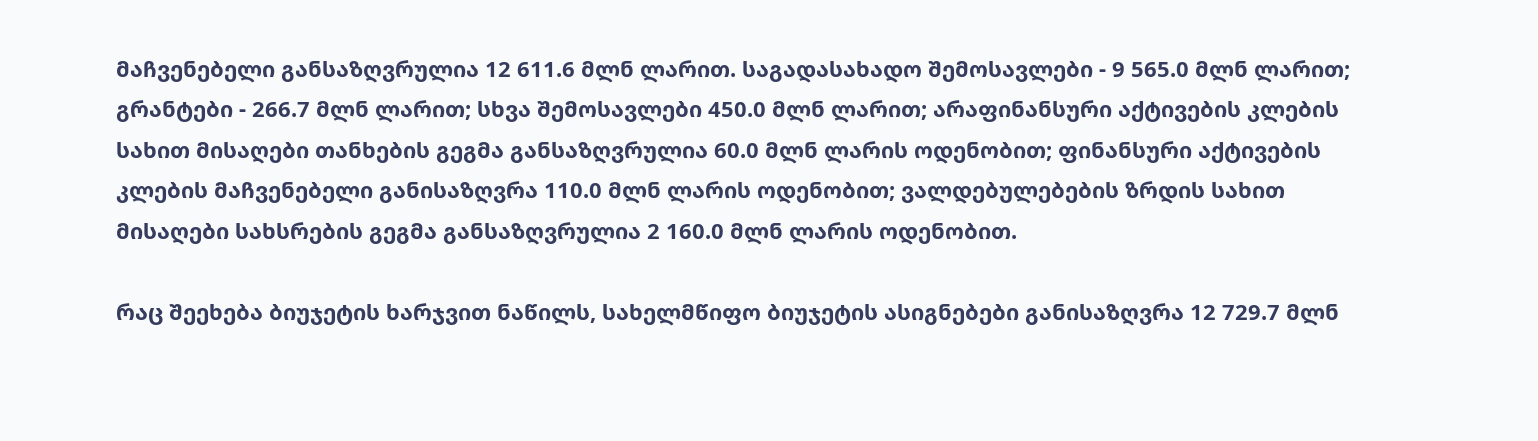მაჩვენებელი განსაზღვრულია 12 611.6 მლნ ლარით. საგადასახადო შემოსავლები - 9 565.0 მლნ ლარით; გრანტები - 266.7 მლნ ლარით; სხვა შემოსავლები 450.0 მლნ ლარით; არაფინანსური აქტივების კლების სახით მისაღები თანხების გეგმა განსაზღვრულია 60.0 მლნ ლარის ოდენობით; ფინანსური აქტივების კლების მაჩვენებელი განისაზღვრა 110.0 მლნ ლარის ოდენობით; ვალდებულებების ზრდის სახით მისაღები სახსრების გეგმა განსაზღვრულია 2 160.0 მლნ ლარის ოდენობით.

რაც შეეხება ბიუჯეტის ხარჯვით ნაწილს, სახელმწიფო ბიუჯეტის ასიგნებები განისაზღვრა 12 729.7 მლნ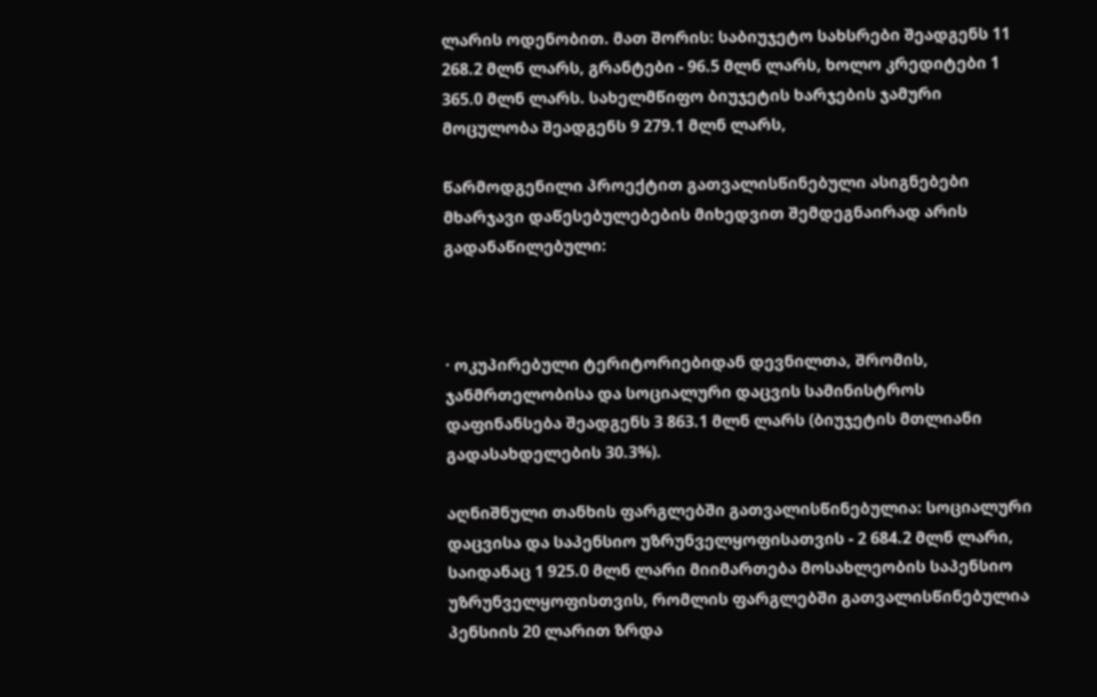ლარის ოდენობით. მათ შორის: საბიუჯეტო სახსრები შეადგენს 11 268.2 მლნ ლარს, გრანტები - 96.5 მლნ ლარს, ხოლო კრედიტები 1 365.0 მლნ ლარს. სახელმწიფო ბიუჯეტის ხარჯების ჯამური მოცულობა შეადგენს 9 279.1 მლნ ლარს,

წარმოდგენილი პროექტით გათვალისწინებული ასიგნებები მხარჯავი დაწესებულებების მიხედვით შემდეგნაირად არის გადანაწილებული:



· ოკუპირებული ტერიტორიებიდან დევნილთა, შრომის, ჯანმრთელობისა და სოციალური დაცვის სამინისტროს დაფინანსება შეადგენს 3 863.1 მლნ ლარს (ბიუჯეტის მთლიანი გადასახდელების 30.3%).

აღნიშნული თანხის ფარგლებში გათვალისწინებულია: სოციალური დაცვისა და საპენსიო უზრუნველყოფისათვის - 2 684.2 მლნ ლარი, საიდანაც 1 925.0 მლნ ლარი მიიმართება მოსახლეობის საპენსიო უზრუნველყოფისთვის, რომლის ფარგლებში გათვალისწინებულია პენსიის 20 ლარით ზრდა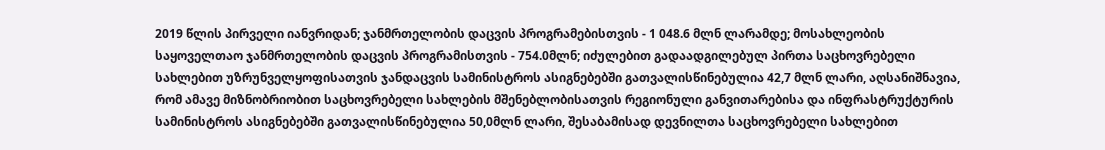2019 წლის პირველი იანვრიდან; ჯანმრთელობის დაცვის პროგრამებისთვის - 1 048.6 მლნ ლარამდე; მოსახლეობის საყოველთაო ჯანმრთელობის დაცვის პროგრამისთვის - 754.0მლნ; იძულებით გადაადგილებულ პირთა საცხოვრებელი სახლებით უზრუნველყოფისათვის ჯანდაცვის სამინისტროს ასიგნებებში გათვალისწინებულია 42,7 მლნ ლარი, აღსანიშნავია, რომ ამავე მიზნობრიობით საცხოვრებელი სახლების მშენებლობისათვის რეგიონული განვითარებისა და ინფრასტრუქტურის სამინისტროს ასიგნებებში გათვალისწინებულია 50,0მლნ ლარი, შესაბამისად დევნილთა საცხოვრებელი სახლებით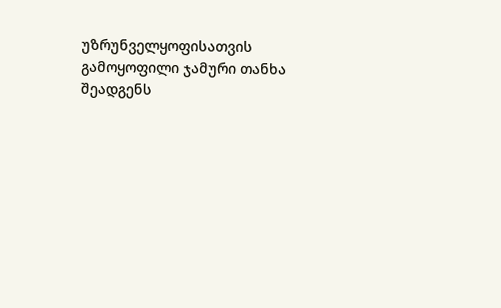უზრუნველყოფისათვის გამოყოფილი ჯამური თანხა შეადგენს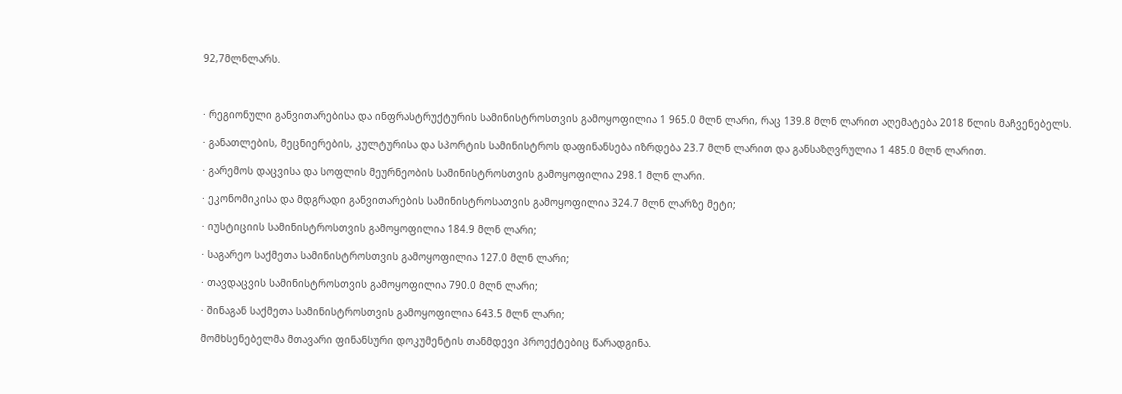92,7მლნლარს.



· რეგიონული განვითარებისა და ინფრასტრუქტურის სამინისტროსთვის გამოყოფილია 1 965.0 მლნ ლარი, რაც 139.8 მლნ ლარით აღემატება 2018 წლის მაჩვენებელს.

· განათლების, მეცნიერების, კულტურისა და სპორტის სამინისტროს დაფინანსება იზრდება 23.7 მლნ ლარით და განსაზღვრულია 1 485.0 მლნ ლარით.

· გარემოს დაცვისა და სოფლის მეურნეობის სამინისტროსთვის გამოყოფილია 298.1 მლნ ლარი.

· ეკონომიკისა და მდგრადი განვითარების სამინისტროსათვის გამოყოფილია 324.7 მლნ ლარზე მეტი;

· იუსტიციის სამინისტროსთვის გამოყოფილია 184.9 მლნ ლარი;

· საგარეო საქმეთა სამინისტროსთვის გამოყოფილია 127.0 მლნ ლარი;

· თავდაცვის სამინისტროსთვის გამოყოფილია 790.0 მლნ ლარი;

· შინაგან საქმეთა სამინისტროსთვის გამოყოფილია 643.5 მლნ ლარი;

მომხსენებელმა მთავარი ფინანსური დოკუმენტის თანმდევი პროექტებიც წარადგინა.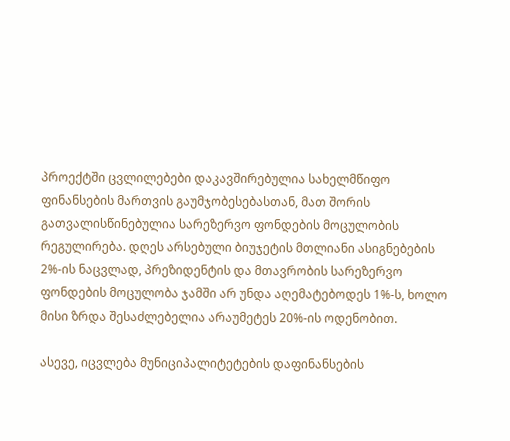პროექტში ცვლილებები დაკავშირებულია სახელმწიფო ფინანსების მართვის გაუმჯობესებასთან, მათ შორის გათვალისწინებულია სარეზერვო ფონდების მოცულობის რეგულირება. დღეს არსებული ბიუჯეტის მთლიანი ასიგნებების 2%-ის ნაცვლად, პრეზიდენტის და მთავრობის სარეზერვო ფონდების მოცულობა ჯამში არ უნდა აღემატებოდეს 1%-ს, ხოლო მისი ზრდა შესაძლებელია არაუმეტეს 20%-ის ოდენობით.

ასევე, იცვლება მუნიციპალიტეტების დაფინანსების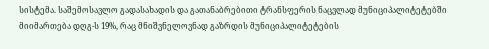სისტემა. საშემოსავლო გადასახადის და გათანაბრებითი ტრანსფერის ნაცვლად მუნიციპალიტეტებში მიიმართება დღგ-ს 19%, რაც მნიშვნელოვნად გაზრდის მუნიციპალიტეტების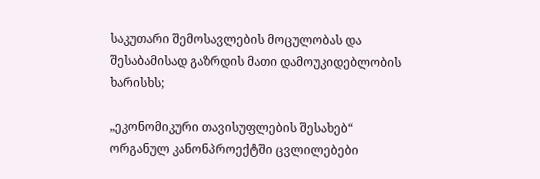საკუთარი შემოსავლების მოცულობას და შესაბამისად გაზრდის მათი დამოუკიდებლობის ხარისხს;

„ეკონომიკური თავისუფლების შესახებ“ ორგანულ კანონპროექტში ცვლილებები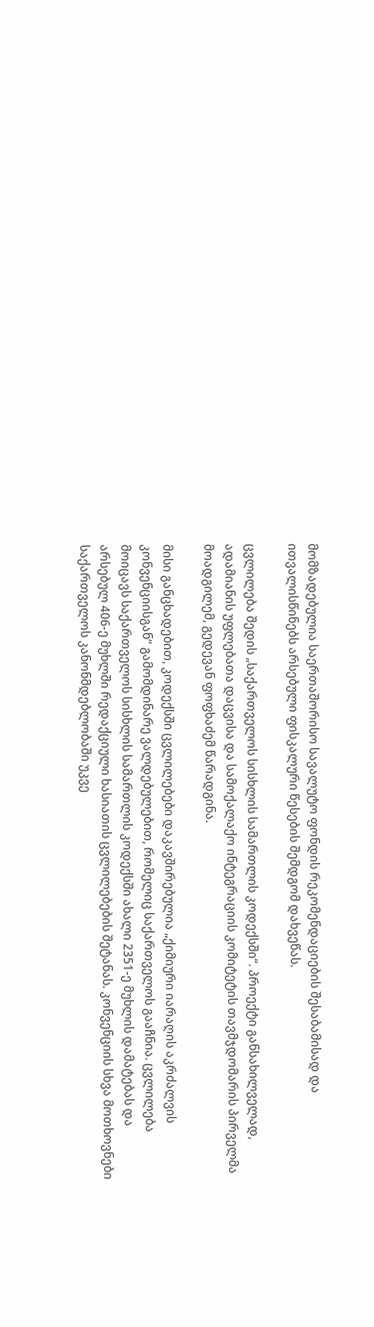მომზადებულია საერთაშორისო სავალუტო ფონდის რეკომენდაციების შესაბამისად და ითვალისწინებს არსებული ფისკალური წესების შემდგომ დახვეწას.

ცვლილება შედის „საქართველოს სისხლის სამართლის კოდექსში“. პროექტი განსახილველად, ადამიანის უფლებათა დაცვისა და სამოქალაქო ინტეგრაციის კომიტეტის თავმჯდომარის პირველმა მოადგილემ, გედევან ფოფხაძემ წარადგინა.

მისი განცხადებით, კოდექსში ცვლილებები დაკავშირებულია „ქიმიური იარაღის აკრძალვის კონვენციისგან“ გამომდინარე ვალდებულებით, რომელიც საქართველოს გააჩნია. ცვლილება მოიცავს საქართველოს სისხლის სამართლის კოდექსში ახალი 2351-ე მუხლის დამატებას და არსებულ 406-ე მუხლში რედაქციული ხასიათის ცვლილებების შეტანას. კონვენციის სხვა მოთხოვნები საქართველოს კანონმდებლობაში უკვე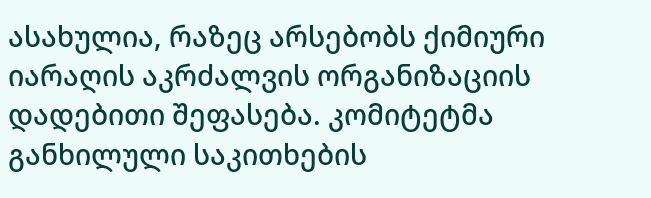ასახულია, რაზეც არსებობს ქიმიური იარაღის აკრძალვის ორგანიზაციის დადებითი შეფასება. კომიტეტმა განხილული საკითხების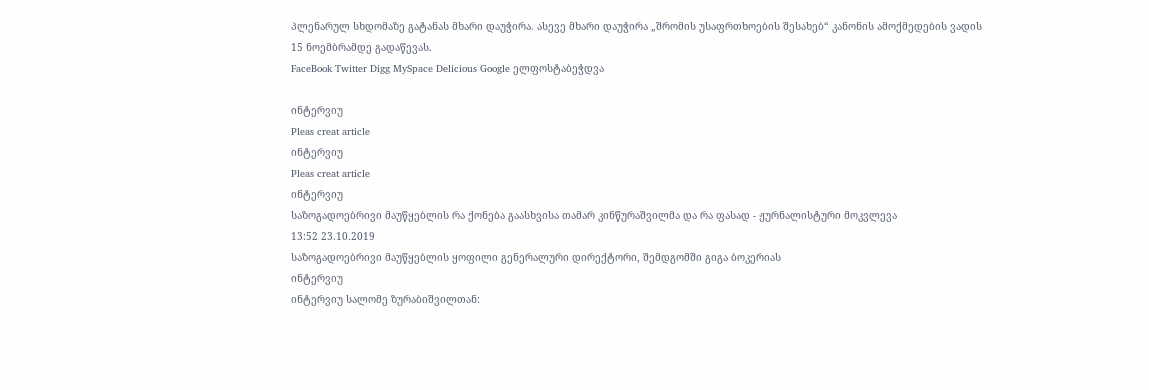პლენარულ სხდომაზე გატანას მხარი დაუჭირა. ასევე მხარი დაუჭირა „შრომის უსაფრთხოების შესახებ“ კანონის ამოქმედების ვადის 15 ნოემბრამდე გადაწევას.
FaceBook Twitter Digg MySpace Delicious Google ელფოსტაბეჭდვა

ინტერვიუ
Pleas creat article
ინტერვიუ
Pleas creat article
ინტერვიუ
საზოგადოებრივი მაუწყებლის რა ქონება გაასხვისა თამარ კინწურაშვილმა და რა ფასად - ჟურნალისტური მოკვლევა
13:52 23.10.2019
საზოგადოებრივი მაუწყებლის ყოფილი გენერალური დირექტორი, შემდგომში გიგა ბოკერიას
ინტერვიუ
ინტერვიუ სალომე ზურაბიშვილთან: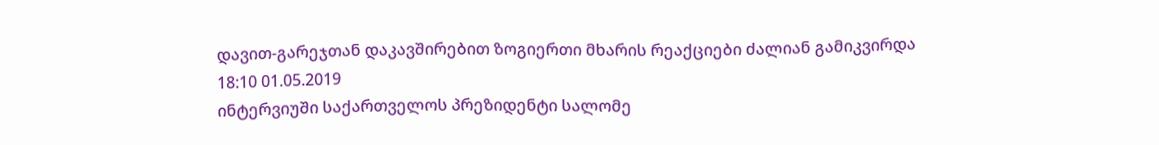დავით-გარეჯთან დაკავშირებით ზოგიერთი მხარის რეაქციები ძალიან გამიკვირდა
18:10 01.05.2019
ინტერვიუში საქართველოს პრეზიდენტი სალომე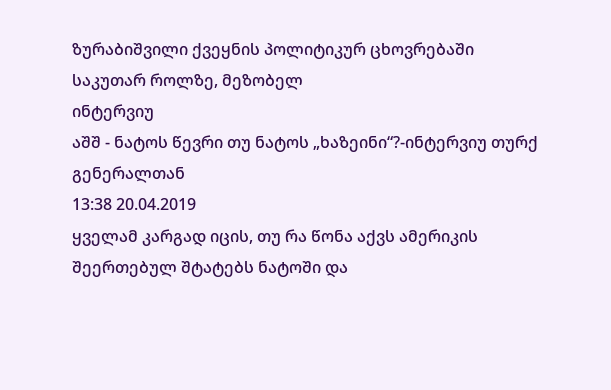ზურაბიშვილი ქვეყნის პოლიტიკურ ცხოვრებაში საკუთარ როლზე, მეზობელ
ინტერვიუ
აშშ - ნატოს წევრი თუ ნატოს „ხაზეინი“?-ინტერვიუ თურქ გენერალთან
13:38 20.04.2019
ყველამ კარგად იცის, თუ რა წონა აქვს ამერიკის შეერთებულ შტატებს ნატოში და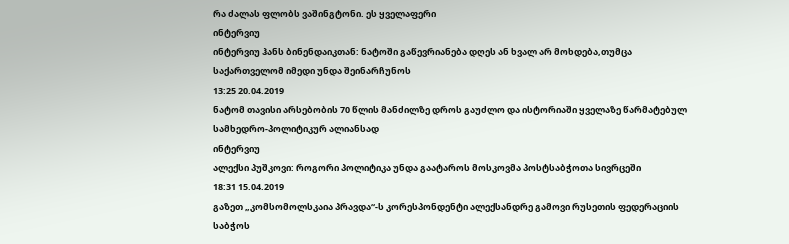რა ძალას ფლობს ვაშინგტონი. ეს ყველაფერი
ინტერვიუ
ინტერვიუ ჰანს ბინენდაიკთან: ნატოში გაწევრიანება დღეს ან ხვალ არ მოხდება,თუმცა საქართველომ იმედი უნდა შეინარჩუნოს
13:25 20.04.2019
ნატომ თავისი არსებობის 70 წლის მანძილზე დროს გაუძლო და ისტორიაში ყველაზე წარმატებულ სამხედრო-პოლიტიკურ ალიანსად
ინტერვიუ
ალექსი პუშკოვი: როგორი პოლიტიკა უნდა გაატაროს მოსკოვმა პოსტსაბჭოთა სივრცეში
18:31 15.04.2019
გაზეთ „კომსომოლსკაია პრავდა“-ს კორესპონდენტი ალექსანდრე გამოვი რუსეთის ფედერაციის საბჭოს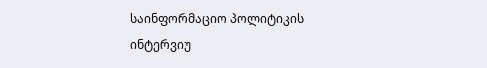საინფორმაციო პოლიტიკის
ინტერვიუ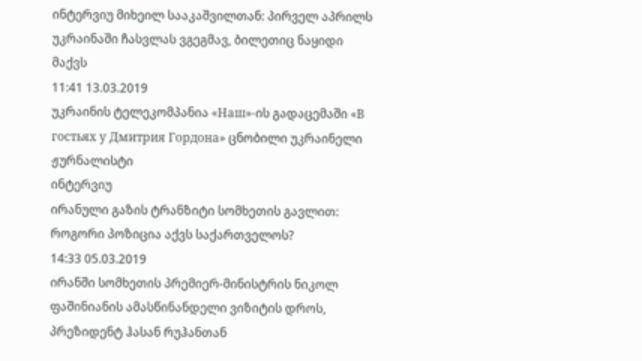ინტერვიუ მიხეილ სააკაშვილთან: პირველ აპრილს უკრაინაში ჩასვლას ვგეგმავ, ბილეთიც ნაყიდი მაქვს
11:41 13.03.2019
უკრაინის ტელეკომპანია «Наш»-ის გადაცემაში «В гостьях у Дмитрия Гордона» ცნობილი უკრაინელი ჟურნალისტი
ინტერვიუ
ირანული გაზის ტრანზიტი სომხეთის გავლით: როგორი პოზიცია აქვს საქართველოს?
14:33 05.03.2019
ირანში სომხეთის პრემიერ-მინისტრის ნიკოლ ფაშინიანის ამასწინანდელი ვიზიტის დროს, პრეზიდენტ ჰასან რუჰანთან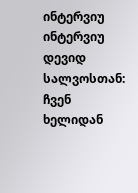ინტერვიუ
ინტერვიუ დევიდ სალვოსთან: ჩვენ ხელიდან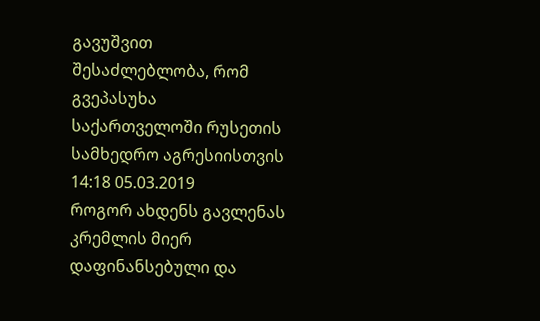გავუშვით შესაძლებლობა, რომ გვეპასუხა საქართველოში რუსეთის სამხედრო აგრესიისთვის
14:18 05.03.2019
როგორ ახდენს გავლენას კრემლის მიერ დაფინანსებული და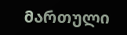მართული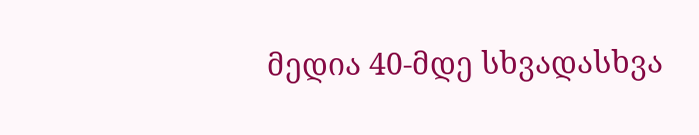მედია 40-მდე სხვადასხვა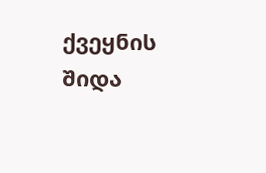ქვეყნის შიდა